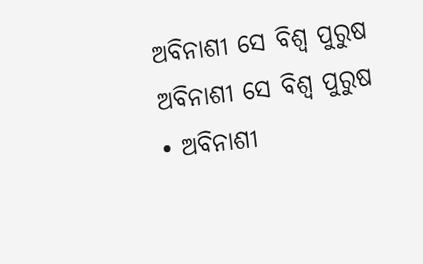ଅବିନାଶୀ ସେ ବିଶ୍ବ ପୁରୁଷ
ଅବିନାଶୀ ସେ ବିଶ୍ବ ପୁରୁଷ
• ଅବିନାଶୀ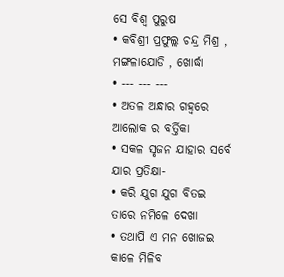ସେ ବିଶ୍ଵ ପୁରୁଷ
• କବିଶ୍ରୀ ପ୍ରଫୁଲ୍ଲ ଚନ୍ଦ୍ର ମିଶ୍ର , ମଙ୍ଗଳାଯୋଡି , ଖୋର୍ଦ୍ଧା
• --- --- ---
• ଅତଳ ଅନ୍ଧାର ଗହ୍ଵରେ ଆଲୋକ ର ବର୍ତ୍ତିକା
• ସକଳ ସୃଜନ ଯାହାର ସର୍ବେ ଯାର ପ୍ରତିକ୍ଷା-
• କରି ଯୁଗ ଯୁଗ ବିତଇ ତାରେ ନମିଳେ ଦେଖା
• ତଥାପି ଏ ମନ ଖୋଜଇ କାଳେ ମିଳିବ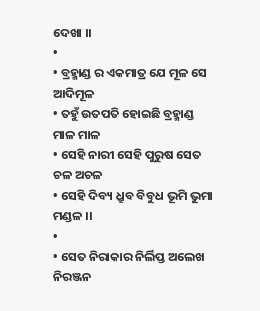ଦେଖା ।।
•
• ବ୍ରହ୍ମାଣ୍ଡ ର ଏକମାତ୍ର ଯେ ମୂଳ ସେ ଆଦିମୂଳ
• ତହୁଁ ଉତପତି ହୋଇଛି ବ୍ରହ୍ମାଣ୍ଡ ମାଳ ମାଳ
• ସେହି ନାରୀ ସେହି ପୁରୁଷ ସେତ ଚଳ ଅଚଳ
• ସେହି ଦିବ୍ୟ ଧ୍ରୁବ ବିବୁଧ ଭୂମି ଭୁମା ମଣ୍ଡଳ ।।
•
• ସେତ ନିରାକାର ନିର୍ଲିପ୍ତ ଅଲେଖ ନିରଞ୍ଜନ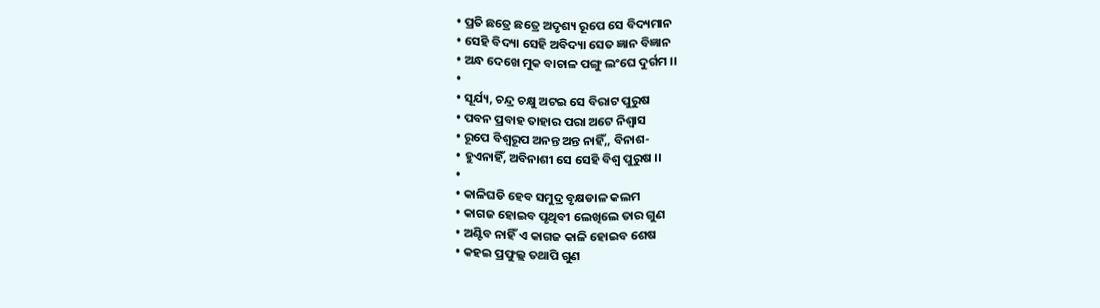• ପ୍ରତି ଛତ୍ରେ ଛତ୍ରେ ଅଦୃଶ୍ୟ ରୂପେ ସେ ବିଦ୍ୟମାନ
• ସେହି ବିଦ୍ୟା ସେହି ଅବିଦ୍ୟା ସେତ ଜ୍ଞାନ ବିଜ୍ଞାନ
• ଅନ୍ଧ ଦେଖେ ମୁକ ବାଚାଳ ପଙ୍ଗୁ ଲଂଘେ ଦୁର୍ଗମ ।।
•
• ସୂର୍ଯ୍ୟ, ଚନ୍ଦ୍ର ଚକ୍ଷୁ ଅଟଇ ସେ ବିରାଟ ପୁରୁଷ
• ପବନ ପ୍ରବାହ ତାହାର ପରା ଅଟେ ନିଶ୍ଵାସ
• ରୂପେ ବିଶ୍ଵରୂପ ଅନନ୍ତ ଅନ୍ତ ନାହିଁ,, ବିନାଶ-
• ହୁଏନାହିଁ, ଅବିନାଶୀ ସେ ସେହି ବିଶ୍ଵ ପୁରୁଷ ।।
•
• କାଳିଘଡି ହେବ ସମୁଦ୍ର ବୃକ୍ଷଡାଳ କଲମ
• କାଗଜ ହୋଇବ ପୃଥିବୀ ଲେଖିଲେ ତାର ଗୁଣ
• ଅଣ୍ଟିବ ନାହିଁ ଏ କାଗଜ କାଳି ହୋଇବ ଶେଷ
• କହଇ ପ୍ରଫୁଲ୍ଲ ତଥାପି ଗୁଣ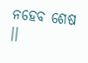ନହେବ ଶେଷ ।।